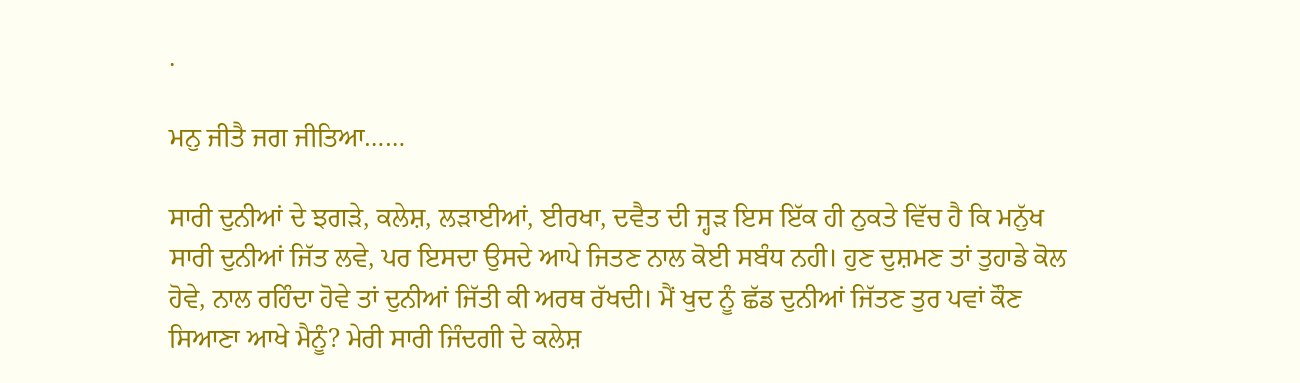.

ਮਨੁ ਜੀਤੈ ਜਗ ਜੀਤਿਆ……

ਸਾਰੀ ਦੁਨੀਆਂ ਦੇ ਝਗੜੇ, ਕਲੇਸ਼, ਲੜਾਈਆਂ, ਈਰਖਾ, ਦਵੈਤ ਦੀ ਜ੍ਹੜ ਇਸ ਇੱਕ ਹੀ ਨੁਕਤੇ ਵਿੱਚ ਹੈ ਕਿ ਮਨੁੱਖ ਸਾਰੀ ਦੁਨੀਆਂ ਜਿੱਤ ਲਵੇ, ਪਰ ਇਸਦਾ ਉਸਦੇ ਆਪੇ ਜਿਤਣ ਨਾਲ ਕੋਈ ਸਬੰਧ ਨਹੀ। ਹੁਣ ਦੁਸ਼ਮਣ ਤਾਂ ਤੁਹਾਡੇ ਕੋਲ ਹੋਵੇ, ਨਾਲ ਰਹਿੰਦਾ ਹੋਵੇ ਤਾਂ ਦੁਨੀਆਂ ਜਿੱਤੀ ਕੀ ਅਰਥ ਰੱਖਦੀ। ਮੈਂ ਖੁਦ ਨੂੰ ਛੱਡ ਦੁਨੀਆਂ ਜਿੱਤਣ ਤੁਰ ਪਵਾਂ ਕੌਣ ਸਿਆਣਾ ਆਖੇ ਮੈਨੂੰ? ਮੇਰੀ ਸਾਰੀ ਜਿੰਦਗੀ ਦੇ ਕਲੇਸ਼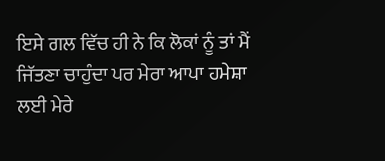ਇਸੇ ਗਲ ਵਿੱਚ ਹੀ ਨੇ ਕਿ ਲੋਕਾਂ ਨੂੰ ਤਾਂ ਮੈਂ ਜਿੱਤਣਾ ਚਾਹੁੰਦਾ ਪਰ ਮੇਰਾ ਆਪਾ ਹਮੇਸ਼ਾ ਲਈ ਮੇਰੇ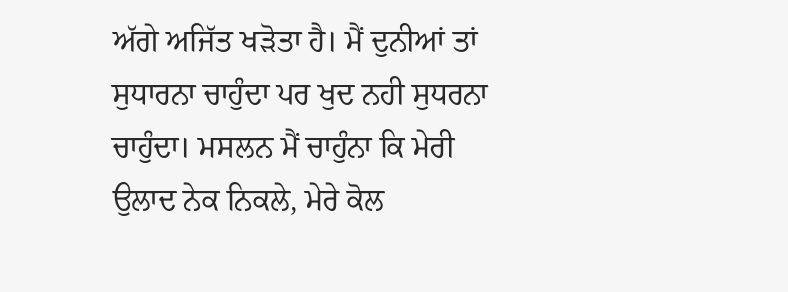ਅੱਗੇ ਅਜਿੱਤ ਖੜੋਤਾ ਹੈ। ਮੈਂ ਦੁਨੀਆਂ ਤਾਂ ਸੁਧਾਰਨਾ ਚਾਹੁੰਦਾ ਪਰ ਖੁਦ ਨਹੀ ਸੁਧਰਨਾ ਚਾਹੁੰਦਾ। ਮਸਲਨ ਮੈਂ ਚਾਹੁੰਨਾ ਕਿ ਮੇਰੀ ਉਲਾਦ ਨੇਕ ਨਿਕਲੇ, ਮੇਰੇ ਕੋਲ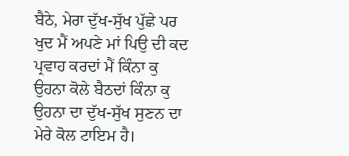ਬੈਠੇ, ਮੇਰਾ ਦੁੱਖ-ਸੁੱਖ ਪੁੱਛੇ ਪਰ ਖੁਦ ਮੈਂ ਅਪਣੇ ਮਾਂ ਪਿਉ ਦੀ ਕਦ ਪ੍ਰਵਾਹ ਕਰਦਾਂ ਮੈਂ ਕਿੰਨਾ ਕੁ ਉਹਨਾ ਕੋਲੇ ਬੈਠਦਾਂ ਕਿੰਨਾ ਕੁ ਉਹਨਾ ਦਾ ਦੁੱਖ-ਸੁੱਖ ਸੁਣਨ ਦਾ ਮੇਰੇ ਕੋਲ ਟਾਇਮ ਹੈ।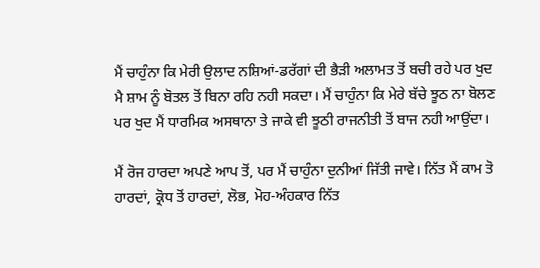ਮੈਂ ਚਾਹੁੰਨਾ ਕਿ ਮੇਰੀ ਉਲਾਦ ਨਸ਼ਿਆਂ-ਡਰੱਗਾਂ ਦੀ ਭੈੜੀ ਅਲਾਮਤ ਤੋਂ ਬਚੀ ਰਹੇ ਪਰ ਖੁਦ ਮੈ ਸ਼ਾਮ ਨੂੰ ਬੋਤਲ ਤੋਂ ਬਿਨਾ ਰਹਿ ਨਹੀ ਸਕਦਾ। ਮੈਂ ਚਾਹੁੰਨਾ ਕਿ ਮੇਰੇ ਬੱਚੇ ਝੂਠ ਨਾ ਬੋਲਣ ਪਰ ਖੁਦ ਮੈਂ ਧਾਰਮਿਕ ਅਸਥਾਨਾ ਤੇ ਜਾਕੇ ਵੀ ਝੂਠੀ ਰਾਜਨੀਤੀ ਤੋਂ ਬਾਜ ਨਹੀ ਆਉਂਦਾ।

ਮੈਂ ਰੋਜ ਹਾਰਦਾ ਅਪਣੇ ਆਪ ਤੋਂ, ਪਰ ਮੈਂ ਚਾਹੁੰਨਾ ਦੁਨੀਆਂ ਜਿੱਤੀ ਜਾਵੇ। ਨਿੱਤ ਮੈਂ ਕਾਮ ਤੋ ਹਾਰਦਾਂ, ਕ੍ਰੋਧ ਤੋਂ ਹਾਰਦਾਂ, ਲੋਭ, ਮੋਹ-ਅੰਹਕਾਰ ਨਿੱਤ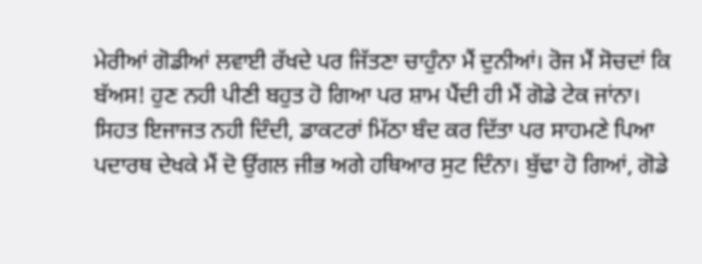ਮੇਰੀਆਂ ਗੋਡੀਆਂ ਲਵਾਈ ਰੱਖਦੇ ਪਰ ਜਿੱਤਣਾ ਚਾਹੁੰਨਾ ਮੈਂ ਦੁਨੀਆਂ। ਰੋਜ ਮੈਂ ਸੋਚਦਾਂ ਕਿ ਬੱਅਸ! ਹੁਣ ਨਹੀ ਪੀਣੀ ਬਹੁਤ ਹੋ ਗਿਆ ਪਰ ਸ਼ਾਮ ਪੈਂਦੀ ਹੀ ਮੈਂ ਗੋਡੇ ਟੇਕ ਜਾਂਨਾ। ਸਿਹਤ ਇਜਾਜਤ ਨਹੀ ਦਿੰਦੀ, ਡਾਕਟਰਾਂ ਮਿੱਠਾ ਬੰਦ ਕਰ ਦਿੱਤਾ ਪਰ ਸਾਹਮਣੇ ਪਿਆ ਪਦਾਰਥ ਦੇਖਕੇ ਮੈਂ ਦੋ ਉਂਗਲ ਜੀਭ ਅਗੇ ਹਥਿਆਰ ਸੁਟ ਦਿੰਨਾ। ਬੁੱਢਾ ਹੋ ਗਿਆਂ, ਗੋਡੇ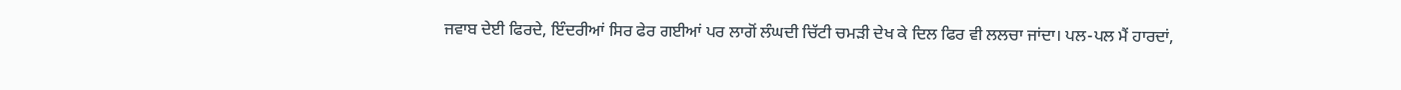ਜਵਾਬ ਦੇਈ ਫਿਰਦੇ, ਇੰਦਰੀਆਂ ਸਿਰ ਫੇਰ ਗਈਆਂ ਪਰ ਲਾਗੋਂ ਲੰਘਦੀ ਚਿੱਟੀ ਚਮੜੀ ਦੇਖ ਕੇ ਦਿਲ ਫਿਰ ਵੀ ਲਲਚਾ ਜਾਂਦਾ। ਪਲ-ਪਲ ਮੈਂ ਹਾਰਦਾਂ,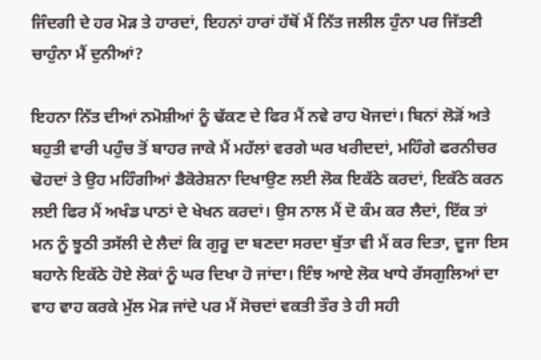ਜਿੰਦਗੀ ਦੇ ਹਰ ਮੋੜ ਤੇ ਹਾਰਦਾਂ, ਇਹਨਾਂ ਹਾਰਾਂ ਹੱਥੋਂ ਮੈਂ ਨਿੱਤ ਜਲੀਲ ਹੁੰਨਾ ਪਰ ਜਿੱਤਣੀ ਚਾਹੁੰਨਾ ਮੈਂ ਦੁਨੀਆਂ?

ਇਹਨਾ ਨਿੱਤ ਦੀਆਂ ਨਮੋਸ਼ੀਆਂ ਨੂੰ ਢੱਕਣ ਦੇ ਫਿਰ ਮੈਂ ਨਵੇ ਰਾਹ ਖੋਜਦਾਂ। ਬਿਨਾਂ ਲੋੜੋਂ ਅਤੇ ਬਹੁਤੀ ਵਾਰੀ ਪਹੁੰਚ ਤੋਂ ਬਾਹਰ ਜਾਕੇ ਮੈਂ ਮਹੱਲਾਂ ਵਰਗੇ ਘਰ ਖਰੀਦਦਾਂ, ਮਹਿੰਗੇ ਫਰਨੀਚਰ ਢੋਹਦਾਂ ਤੇ ਉਹ ਮਹਿੰਗੀਆਂ ਡੈਕੋਰੇਸ਼ਨਾ ਦਿਖਾਉਣ ਲਈ ਲੋਕ ਇਕੱਠੇ ਕਰਦਾਂ, ਇਕੱਠੇ ਕਰਨ ਲਈ ਫਿਰ ਮੈਂ ਅਖੰਡ ਪਾਠਾਂ ਦੇ ਖੇਖਨ ਕਰਦਾਂ। ਉਸ ਨਾਲ ਮੈਂ ਦੋ ਕੰਮ ਕਰ ਲੈਦਾਂ, ਇੱਕ ਤਾਂ ਮਨ ਨੂੰ ਝੂਠੀ ਤਸੱਲੀ ਦੇ ਲੈਦਾਂ ਕਿ ਗੁਰੂ ਦਾ ਬਣਦਾ ਸਰਦਾ ਬੁੱਤਾ ਵੀ ਮੈਂ ਕਰ ਦਿਤਾ, ਦੂਜਾ ਇਸ ਬਹਾਨੇ ਇਕੱਠੇ ਹੋਏ ਲੋਕਾਂ ਨੂੰ ਘਰ ਦਿਖਾ ਹੋ ਜਾਂਦਾ। ਇੰਝ ਆਏ ਲੋਕ ਖਾਧੇ ਰੱਸਗੁਲਿਆਂ ਦਾ ਵਾਹ ਵਾਹ ਕਰਕੇ ਮੁੱਲ ਮੋੜ ਜਾਂਦੇ ਪਰ ਮੈਂ ਸੋਚਦਾਂ ਵਕਤੀ ਤੌਰ ਤੇ ਹੀ ਸਹੀ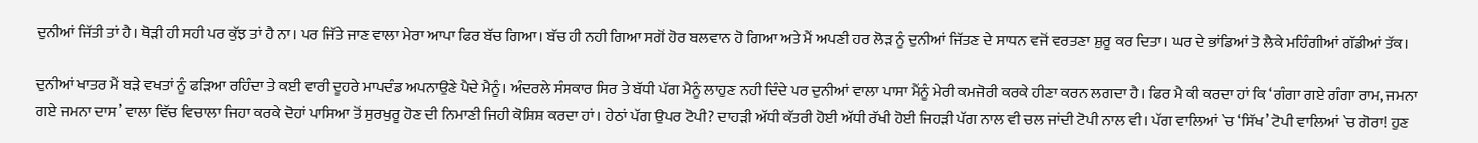ਦੁਨੀਆਂ ਜਿੱਤੀ ਤਾਂ ਹੈ। ਥੋੜੀ ਹੀ ਸਹੀ ਪਰ ਕੁੱਝ ਤਾਂ ਹੈ ਨਾ। ਪਰ ਜਿੱਤੇ ਜਾਣ ਵਾਲਾ ਮੇਰਾ ਆਪਾ ਫਿਰ ਬੱਚ ਗਿਆ। ਬੱਚ ਹੀ ਨਹੀ ਗਿਆ ਸਗੋਂ ਹੋਰ ਬਲਵਾਨ ਹੋ ਗਿਆ ਅਤੇ ਮੈਂ ਅਪਣੀ ਹਰ ਲੋੜ ਨੂੰ ਦੁਨੀਆਂ ਜਿੱਤਣ ਦੇ ਸਾਧਨ ਵਜੋਂ ਵਰਤਣਾ ਸ਼ੁਰੂ ਕਰ ਦਿਤਾ। ਘਰ ਦੇ ਭਾਂਡਿਆਂ ਤੋ ਲੈਕੇ ਮਹਿੰਗੀਆਂ ਗੱਡੀਆਂ ਤੱਕ।

ਦੁਨੀਆਂ ਖਾਤਰ ਮੈਂ ਬੜੇ ਵਖਤਾਂ ਨੂੰ ਫੜਿਆ ਰਹਿੰਦਾ ਤੇ ਕਈ ਵਾਰੀ ਦੂਹਰੇ ਮਾਪਦੰਡ ਅਪਨਾਉਣੇ ਪੈਦੇ ਮੈਨੂੰ। ਅੰਦਰਲੇ ਸੰਸਕਾਰ ਸਿਰ ਤੇ ਬੱਧੀ ਪੱਗ ਮੈਨੂੰ ਲਾਹੁਣ ਨਹੀ ਦਿੰਦੇ ਪਰ ਦੁਨੀਆਂ ਵਾਲਾ ਪਾਸਾ ਮੈਂਨੂੰ ਮੇਰੀ ਕਮਜੋਰੀ ਕਰਕੇ ਹੀਣਾ ਕਰਨ ਲਗਦਾ ਹੈ। ਫਿਰ ਮੈ ਕੀ ਕਰਦਾ ਹਾਂ ਕਿ ‘ਗੰਗਾ ਗਏ ਗੰਗਾ ਰਾਮ, ਜਮਨਾ ਗਏ ਜਮਨਾ ਦਾਸ’ ਵਾਲਾ ਵਿੱਚ ਵਿਚਾਲਾ ਜਿਹਾ ਕਰਕੇ ਦੋਹਾਂ ਪਾਸਿਆ ਤੋਂ ਸੁਰਖੁਰੂ ਹੋਣ ਦੀ ਨਿਮਾਣੀ ਜਿਹੀ ਕੋਸ਼ਿਸ਼ ਕਰਦਾ ਹਾਂ। ਹੇਠਾਂ ਪੱਗ ਉਪਰ ਟੋਪੀ? ਦਾਹੜੀ ਅੱਧੀ ਕੱਤਰੀ ਹੋਈ ਅੱਧੀ ਰੱਖੀ ਹੋਈ ਜਿਹੜੀ ਪੱਗ ਨਾਲ ਵੀ ਚਲ ਜਾਂਦੀ ਟੋਪੀ ਨਾਲ ਵੀ। ਪੱਗ ਵਾਲਿਆਂ `ਚ ‘ਸਿੱਖ’ ਟੋਪੀ ਵਾਲਿਆਂ `ਚ ਗੋਰਾ! ਹੁਣ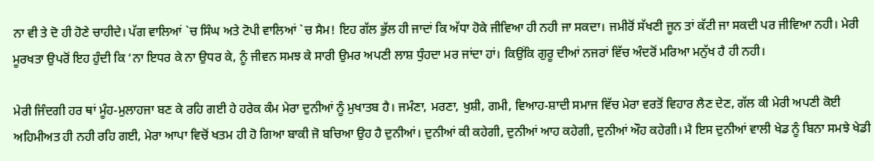ਨਾ ਵੀ ਤੇ ਦੋ ਹੀ ਹੋਣੇ ਚਾਹੀਦੇ। ਪੱਗ ਵਾਲਿਆਂ `ਚ ਸਿੰਘ ਅਤੇ ਟੋਪੀ ਵਾਲਿਆਂ `ਚ ਸੈਮ! ਇਹ ਗੱਲ ਭੁੱਲ ਹੀ ਜਾਦਾਂ ਕਿ ਅੱਧਾ ਹੋਕੇ ਜੀਵਿਆ ਹੀ ਨਹੀ ਜਾ ਸਕਦਾ। ਜਮੀਰੋਂ ਸੱਖਣੀ ਜੂਨ ਤਾਂ ਕੱਟੀ ਜਾ ਸਕਦੀ ਪਰ ਜੀਵਿਆ ਨਹੀ। ਮੇਰੀ ਮੂਰਖਤਾ ਉਪਰੋਂ ਇਹ ਹੁੰਦੀ ਕਿ ‘ਨਾ ਇਧਰ ਕੇ ਨਾ ਉਧਰ ਕੇ, ਨੂੰ ਜੀਵਨ ਸਮਝ ਕੇ ਸਾਰੀ ਉਮਰ ਅਪਣੀ ਲਾਸ਼ ਧੁੰਹਦਾ ਮਰ ਜਾਂਦਾ ਹਾਂ। ਕਿਉਂਕਿ ਗੁਰੂ ਦੀਆਂ ਨਜਰਾਂ ਵਿੱਚ ਅੰਦਰੋਂ ਮਰਿਆ ਮਨੁੱਖ ਹੈ ਹੀ ਨਹੀ।

ਮੇਰੀ ਜਿੰਦਗੀ ਹਰ ਥਾਂ ਮੂੰਹ-ਮੁਲਾਹਜਾ ਬਣ ਕੇ ਰਹਿ ਗਈ ਹੇ ਹਰੇਕ ਕੰਮ ਮੇਰਾ ਦੁਨੀਆਂ ਨੂੰ ਮੁਖਾਤਬ ਹੈ। ਜਮੰਣਾ, ਮਰਣਾ, ਖੁਸ਼ੀ, ਗਮੀ, ਵਿਆਹ-ਸ਼ਾਦੀ ਸਮਾਜ ਵਿੱਚ ਮੇਰਾ ਵਰਤੋਂ ਵਿਹਾਰ ਲੈਣ ਦੇਣ, ਗੱਲ ਕੀ ਮੇਰੀ ਅਪਣੀ ਕੋਈ ਅਹਿਮੀਅਤ ਹੀ ਨਹੀ ਰਹਿ ਗਈ, ਮੇਰਾ ਆਪਾ ਵਿਚੋਂ ਖਤਮ ਹੀ ਹੋ ਗਿਆ ਬਾਕੀ ਜੋ ਬਚਿਆ ਉਹ ਹੈ ਦੁਨੀਆਂ। ਦੁਨੀਆਂ ਕੀ ਕਹੇਗੀ, ਦੁਨੀਆਂ ਆਹ ਕਹੇਗੀ, ਦੁਨੀਆਂ ਔਹ ਕਹੇਗੀ। ਮੈ ਇਸ ਦੁਨੀਆਂ ਵਾਲੀ ਖੇਡ ਨੂੰ ਬਿਨਾ ਸਮਝੇ ਖੇਡੀ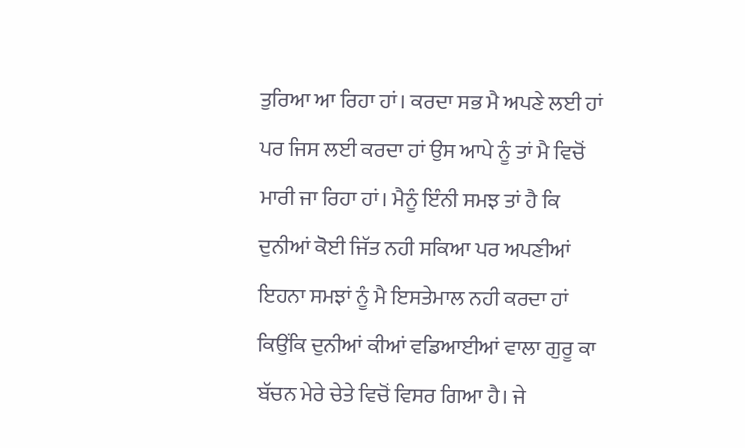ਤੁਰਿਆ ਆ ਰਿਹਾ ਹਾਂ। ਕਰਦਾ ਸਭ ਮੈ ਅਪਣੇ ਲਈ ਹਾਂ ਪਰ ਜਿਸ ਲਈ ਕਰਦਾ ਹਾਂ ਉਸ ਆਪੇ ਨੂੰ ਤਾਂ ਮੈ ਵਿਚੋਂ ਮਾਰੀ ਜਾ ਰਿਹਾ ਹਾਂ। ਮੈਨੂੰ ਇੰਨੀ ਸਮਝ ਤਾਂ ਹੈ ਕਿ ਦੁਨੀਆਂ ਕੋਈ ਜਿੱਤ ਨਹੀ ਸਕਿਆ ਪਰ ਅਪਣੀਆਂ ਇਹਨਾ ਸਮਝਾਂ ਨੂੰ ਮੈ ਇਸਤੇਮਾਲ ਨਹੀ ਕਰਦਾ ਹਾਂ ਕਿਉਂਕਿ ਦੁਨੀਆਂ ਕੀਆਂ ਵਡਿਆਈਆਂ ਵਾਲਾ ਗੁਰੂ ਕਾ ਬੱਚਨ ਮੇਰੇ ਚੇਤੇ ਵਿਚੋਂ ਵਿਸਰ ਗਿਆ ਹੈ। ਜੇ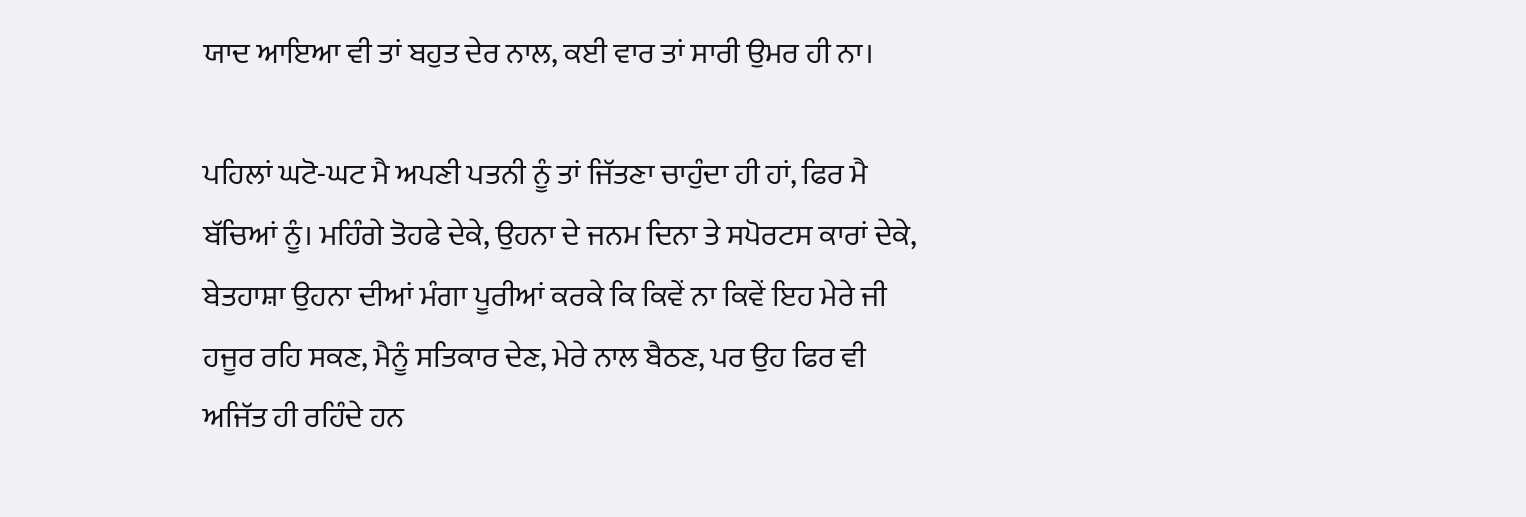ਯਾਦ ਆਇਆ ਵੀ ਤਾਂ ਬਹੁਤ ਦੇਰ ਨਾਲ, ਕਈ ਵਾਰ ਤਾਂ ਸਾਰੀ ਉਮਰ ਹੀ ਨਾ।

ਪਹਿਲਾਂ ਘਟੋ-ਘਟ ਮੈ ਅਪਣੀ ਪਤਨੀ ਨੂੰ ਤਾਂ ਜਿੱਤਣਾ ਚਾਹੁੰਦਾ ਹੀ ਹਾਂ, ਫਿਰ ਮੈ ਬੱਚਿਆਂ ਨੂੰ। ਮਹਿੰਗੇ ਤੋਹਫੇ ਦੇਕੇ, ਉਹਨਾ ਦੇ ਜਨਮ ਦਿਨਾ ਤੇ ਸਪੋਰਟਸ ਕਾਰਾਂ ਦੇਕੇ, ਬੇਤਹਾਸ਼ਾ ਉਹਨਾ ਦੀਆਂ ਮੰਗਾ ਪੂਰੀਆਂ ਕਰਕੇ ਕਿ ਕਿਵੇਂ ਨਾ ਕਿਵੇਂ ਇਹ ਮੇਰੇ ਜੀ ਹਜੂਰ ਰਹਿ ਸਕਣ, ਮੈਨੂੰ ਸਤਿਕਾਰ ਦੇਣ, ਮੇਰੇ ਨਾਲ ਬੈਠਣ, ਪਰ ਉਹ ਫਿਰ ਵੀ ਅਜਿੱਤ ਹੀ ਰਹਿੰਦੇ ਹਨ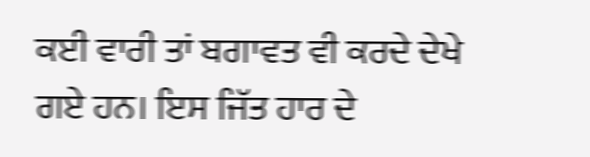ਕਈ ਵਾਰੀ ਤਾਂ ਬਗਾਵਤ ਵੀ ਕਰਦੇ ਦੇਖੇ ਗਏ ਹਨ। ਇਸ ਜਿੱਤ ਹਾਰ ਦੇ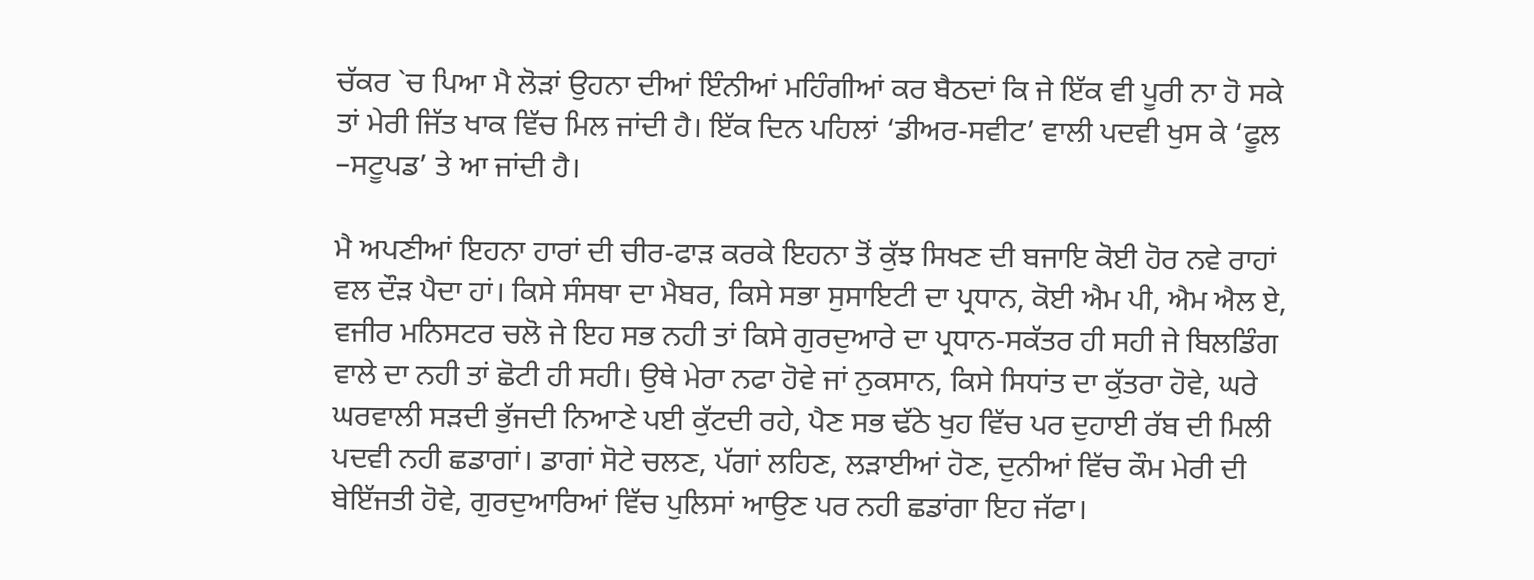ਚੱਕਰ `ਚ ਪਿਆ ਮੈ ਲੋੜਾਂ ਉਹਨਾ ਦੀਆਂ ਇੰਨੀਆਂ ਮਹਿੰਗੀਆਂ ਕਰ ਬੈਠਦਾਂ ਕਿ ਜੇ ਇੱਕ ਵੀ ਪੂਰੀ ਨਾ ਹੋ ਸਕੇ ਤਾਂ ਮੇਰੀ ਜਿੱਤ ਖਾਕ ਵਿੱਚ ਮਿਲ ਜਾਂਦੀ ਹੈ। ਇੱਕ ਦਿਨ ਪਹਿਲਾਂ ‘ਡੀਅਰ-ਸਵੀਟ’ ਵਾਲੀ ਪਦਵੀ ਖੁਸ ਕੇ ‘ਫੂਲ –ਸਟੂਪਡ’ ਤੇ ਆ ਜਾਂਦੀ ਹੈ।

ਮੈ ਅਪਣੀਆਂ ਇਹਨਾ ਹਾਰਾਂ ਦੀ ਚੀਰ-ਫਾੜ ਕਰਕੇ ਇਹਨਾ ਤੋਂ ਕੁੱਝ ਸਿਖਣ ਦੀ ਬਜਾਇ ਕੋਈ ਹੋਰ ਨਵੇ ਰਾਹਾਂ ਵਲ ਦੌੜ ਪੈਦਾ ਹਾਂ। ਕਿਸੇ ਸੰਸਥਾ ਦਾ ਮੈਬਰ, ਕਿਸੇ ਸਭਾ ਸੁਸਾਇਟੀ ਦਾ ਪ੍ਰਧਾਨ, ਕੋਈ ਐਮ ਪੀ, ਐਮ ਐਲ ਏ, ਵਜੀਰ ਮਨਿਸਟਰ ਚਲੋ ਜੇ ਇਹ ਸਭ ਨਹੀ ਤਾਂ ਕਿਸੇ ਗੁਰਦੁਆਰੇ ਦਾ ਪ੍ਰਧਾਨ-ਸਕੱਤਰ ਹੀ ਸਹੀ ਜੇ ਬਿਲਡਿੰਗ ਵਾਲੇ ਦਾ ਨਹੀ ਤਾਂ ਛੋਟੀ ਹੀ ਸਹੀ। ਉਥੇ ਮੇਰਾ ਨਫਾ ਹੋਵੇ ਜਾਂ ਨੁਕਸਾਨ, ਕਿਸੇ ਸਿਧਾਂਤ ਦਾ ਕੁੱਤਰਾ ਹੋਵੇ, ਘਰੇ ਘਰਵਾਲੀ ਸੜਦੀ ਭੁੱਜਦੀ ਨਿਆਣੇ ਪਈ ਕੁੱਟਦੀ ਰਹੇ, ਪੈਣ ਸਭ ਢੱਠੇ ਖੁਹ ਵਿੱਚ ਪਰ ਦੁਹਾਈ ਰੱਬ ਦੀ ਮਿਲੀ ਪਦਵੀ ਨਹੀ ਛਡਾਗਾਂ। ਡਾਗਾਂ ਸੋਟੇ ਚਲਣ, ਪੱਗਾਂ ਲਹਿਣ, ਲੜਾਈਆਂ ਹੋਣ, ਦੁਨੀਆਂ ਵਿੱਚ ਕੌਮ ਮੇਰੀ ਦੀ ਬੇਇੱਜਤੀ ਹੋਵੇ, ਗੁਰਦੁਆਰਿਆਂ ਵਿੱਚ ਪੁਲਿਸਾਂ ਆਉਣ ਪਰ ਨਹੀ ਛਡਾਂਗਾ ਇਹ ਜੱਫਾ।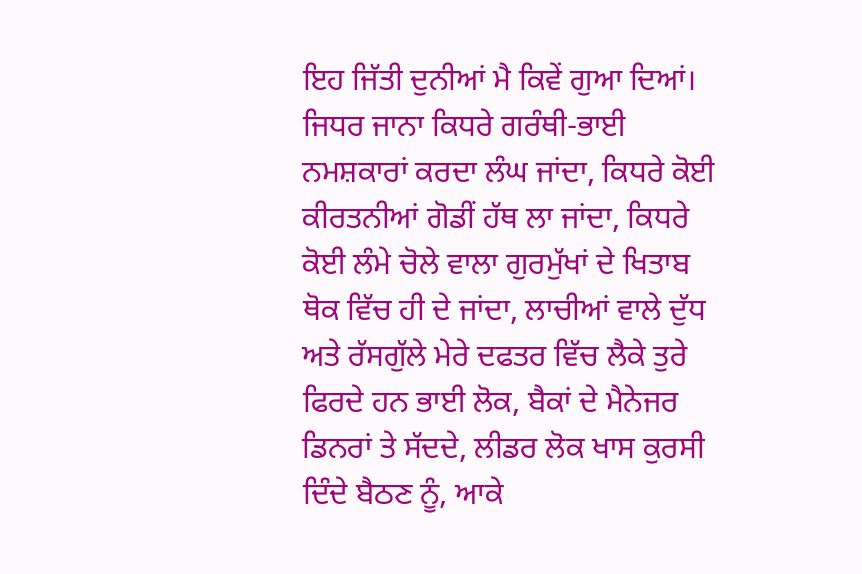ਇਹ ਜਿੱਤੀ ਦੁਨੀਆਂ ਮੈ ਕਿਵੇਂ ਗੁਆ ਦਿਆਂ। ਜਿਧਰ ਜਾਨਾ ਕਿਧਰੇ ਗਰੰਥੀ-ਭਾਈ ਨਮਸ਼ਕਾਰਾਂ ਕਰਦਾ ਲੰਘ ਜਾਂਦਾ, ਕਿਧਰੇ ਕੋਈ ਕੀਰਤਨੀਆਂ ਗੋਡੀਂ ਹੱਥ ਲਾ ਜਾਂਦਾ, ਕਿਧਰੇ ਕੋਈ ਲੰਮੇ ਚੋਲੇ ਵਾਲਾ ਗੁਰਮੁੱਖਾਂ ਦੇ ਖਿਤਾਬ ਥੋਕ ਵਿੱਚ ਹੀ ਦੇ ਜਾਂਦਾ, ਲਾਚੀਆਂ ਵਾਲੇ ਦੁੱਧ ਅਤੇ ਰੱਸਗੁੱਲੇ ਮੇਰੇ ਦਫਤਰ ਵਿੱਚ ਲੈਕੇ ਤੁਰੇ ਫਿਰਦੇ ਹਨ ਭਾਈ ਲੋਕ, ਬੈਕਾਂ ਦੇ ਮੈਨੇਜਰ ਡਿਨਰਾਂ ਤੇ ਸੱਦਦੇ, ਲੀਡਰ ਲੋਕ ਖਾਸ ਕੁਰਸੀ ਦਿੰਦੇ ਬੈਠਣ ਨੂੰ, ਆਕੇ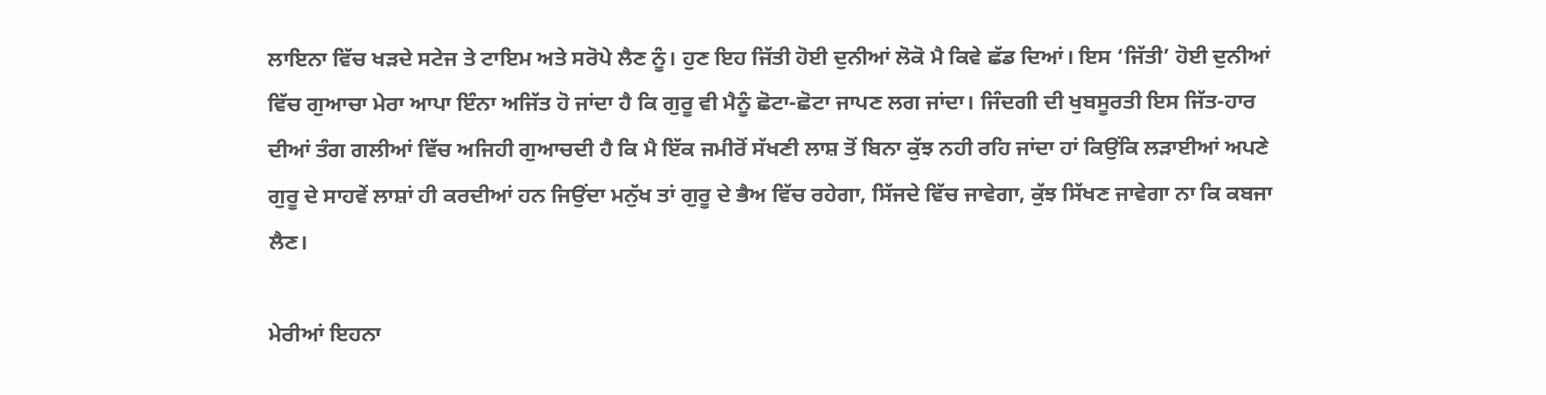ਲਾਇਨਾ ਵਿੱਚ ਖੜਦੇ ਸਟੇਜ ਤੇ ਟਾਇਮ ਅਤੇ ਸਰੋਪੇ ਲੈਣ ਨੂੰ। ਹੁਣ ਇਹ ਜਿੱਤੀ ਹੋਈ ਦੁਨੀਆਂ ਲੋਕੋ ਮੈ ਕਿਵੇ ਛੱਡ ਦਿਆਂ। ਇਸ ‘ਜਿੱਤੀ’ ਹੋਈ ਦੁਨੀਆਂ ਵਿੱਚ ਗੁਆਚਾ ਮੇਰਾ ਆਪਾ ਇੰਨਾ ਅਜਿੱਤ ਹੋ ਜਾਂਦਾ ਹੈ ਕਿ ਗੁਰੂ ਵੀ ਮੈਨੂੰ ਛੋਟਾ-ਛੋਟਾ ਜਾਪਣ ਲਗ ਜਾਂਦਾ। ਜਿੰਦਗੀ ਦੀ ਖੁਬਸੂਰਤੀ ਇਸ ਜਿੱਤ-ਹਾਰ ਦੀਆਂ ਤੰਗ ਗਲੀਆਂ ਵਿੱਚ ਅਜਿਹੀ ਗੁਆਚਦੀ ਹੈ ਕਿ ਮੈ ਇੱਕ ਜਮੀਰੋਂ ਸੱਖਣੀ ਲਾਸ਼ ਤੋਂ ਬਿਨਾ ਕੁੱਝ ਨਹੀ ਰਹਿ ਜਾਂਦਾ ਹਾਂ ਕਿਉਂਕਿ ਲੜਾਈਆਂ ਅਪਣੇ ਗੁਰੂ ਦੇ ਸਾਹਵੇਂ ਲਾਸ਼ਾਂ ਹੀ ਕਰਦੀਆਂ ਹਨ ਜਿਉਂਦਾ ਮਨੁੱਖ ਤਾਂ ਗੁਰੂ ਦੇ ਭੈਅ ਵਿੱਚ ਰਹੇਗਾ, ਸਿੱਜਦੇ ਵਿੱਚ ਜਾਵੇਗਾ, ਕੁੱਝ ਸਿੱਖਣ ਜਾਵੇਗਾ ਨਾ ਕਿ ਕਬਜਾ ਲੈਣ।

ਮੇਰੀਆਂ ਇਹਨਾ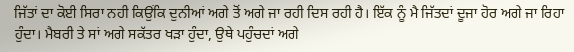ਜਿੱਤਾਂ ਦਾ ਕੋਈ ਸਿਰਾ ਨਹੀ ਕਿਉਂਕਿ ਦੁਨੀਆਂ ਅਗੇ ਤੋਂ ਅਗੇ ਜਾ ਰਹੀ ਦਿਸ ਰਹੀ ਹੈ। ਇੱਕ ਨੂੰ ਮੈ ਜਿੱਤਦਾਂ ਦੂਜਾ ਹੋਰ ਅਗੇ ਜਾ ਰਿਹਾ ਹੁੰਦਾ। ਮੈਬਰੀ ਤੇ ਸਾਂ ਅਗੇ ਸਕੱਤਰ ਖੜਾ ਹੁੰਦਾ, ਉਥੇ ਪਹੁੰਚਦਾਂ ਅਗੇ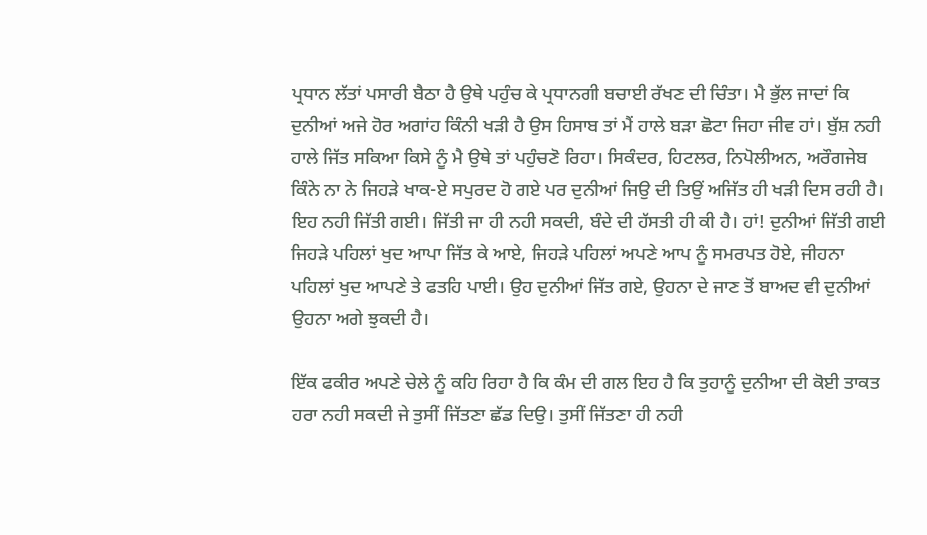ਪ੍ਰਧਾਨ ਲੱਤਾਂ ਪਸਾਰੀ ਬੈਠਾ ਹੈ ਉਥੇ ਪਹੁੰਚ ਕੇ ਪ੍ਰਧਾਨਗੀ ਬਚਾਈ ਰੱਖਣ ਦੀ ਚਿੰਤਾ। ਮੈ ਭੁੱਲ ਜਾਦਾਂ ਕਿ ਦੁਨੀਆਂ ਅਜੇ ਹੋਰ ਅਗਾਂਹ ਕਿੰਨੀ ਖੜੀ ਹੈ ਉਸ ਹਿਸਾਬ ਤਾਂ ਮੈਂ ਹਾਲੇ ਬੜਾ ਛੋਟਾ ਜਿਹਾ ਜੀਵ ਹਾਂ। ਬੁੱਸ਼ ਨਹੀ ਹਾਲੇ ਜਿੱਤ ਸਕਿਆ ਕਿਸੇ ਨੂੰ ਮੈ ਉਥੇ ਤਾਂ ਪਹੁੰਚਣੋ ਰਿਹਾ। ਸਿਕੰਦਰ, ਹਿਟਲਰ, ਨਿਪੋਲੀਅਨ, ਅਰੌਗਜੇਬ ਕਿੰਨੇ ਨਾ ਨੇ ਜਿਹੜੇ ਖਾਕ-ਏ ਸਪੁਰਦ ਹੋ ਗਏ ਪਰ ਦੁਨੀਆਂ ਜਿਉ ਦੀ ਤਿਉਂ ਅਜਿੱਤ ਹੀ ਖੜੀ ਦਿਸ ਰਹੀ ਹੈ। ਇਹ ਨਹੀ ਜਿੱਤੀ ਗਈ। ਜਿੱਤੀ ਜਾ ਹੀ ਨਹੀ ਸਕਦੀ, ਬੰਦੇ ਦੀ ਹੱਸਤੀ ਹੀ ਕੀ ਹੈ। ਹਾਂ! ਦੁਨੀਆਂ ਜਿੱਤੀ ਗਈ ਜਿਹੜੇ ਪਹਿਲਾਂ ਖੁਦ ਆਪਾ ਜਿੱਤ ਕੇ ਆਏ, ਜਿਹੜੇ ਪਹਿਲਾਂ ਅਪਣੇ ਆਪ ਨੂੰ ਸਮਰਪਤ ਹੋਏ, ਜੀਹਨਾ ਪਹਿਲਾਂ ਖੁਦ ਆਪਣੇ ਤੇ ਫਤਹਿ ਪਾਈ। ਉਹ ਦੁਨੀਆਂ ਜਿੱਤ ਗਏ, ਉਹਨਾ ਦੇ ਜਾਣ ਤੋਂ ਬਾਅਦ ਵੀ ਦੁਨੀਆਂ ਉਹਨਾ ਅਗੇ ਝੁਕਦੀ ਹੈ।

ਇੱਕ ਫਕੀਰ ਅਪਣੇ ਚੇਲੇ ਨੂੰ ਕਹਿ ਰਿਹਾ ਹੈ ਕਿ ਕੰਮ ਦੀ ਗਲ ਇਹ ਹੈ ਕਿ ਤੁਹਾਨੂੰ ਦੁਨੀਆ ਦੀ ਕੋਈ ਤਾਕਤ ਹਰਾ ਨਹੀ ਸਕਦੀ ਜੇ ਤੁਸੀਂ ਜਿੱਤਣਾ ਛੱਡ ਦਿਉ। ਤੁਸੀਂ ਜਿੱਤਣਾ ਹੀ ਨਹੀ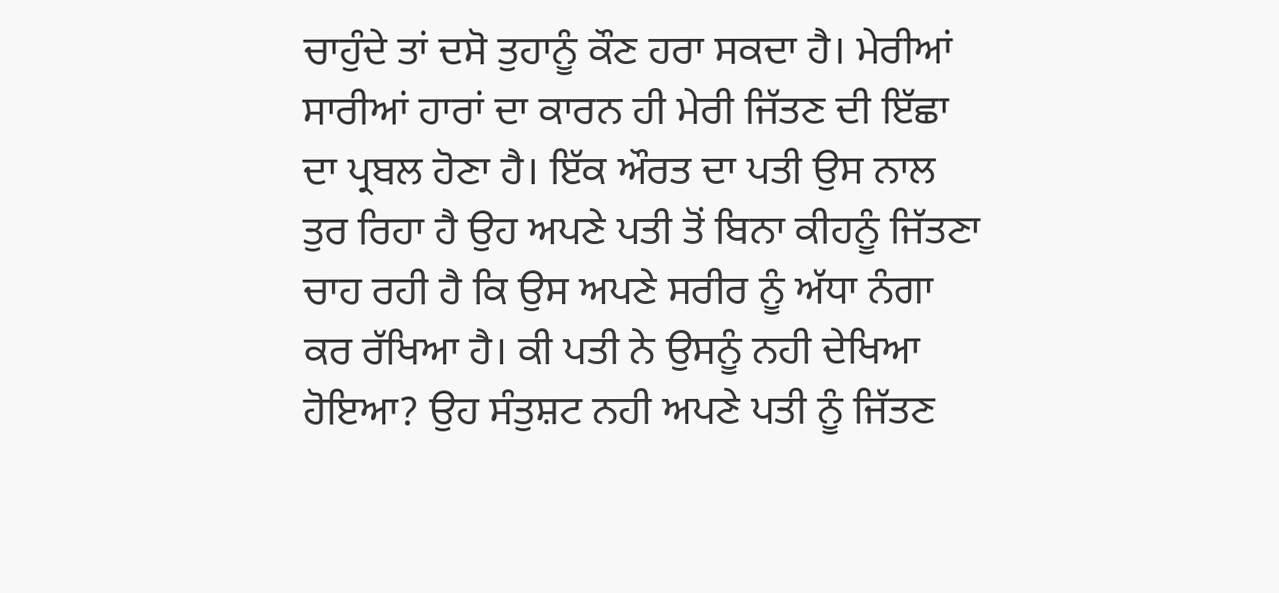ਚਾਹੁੰਦੇ ਤਾਂ ਦਸੋ ਤੁਹਾਨੂੰ ਕੌਣ ਹਰਾ ਸਕਦਾ ਹੈ। ਮੇਰੀਆਂ ਸਾਰੀਆਂ ਹਾਰਾਂ ਦਾ ਕਾਰਨ ਹੀ ਮੇਰੀ ਜਿੱਤਣ ਦੀ ਇੱਛਾ ਦਾ ਪ੍ਰਬਲ ਹੋਣਾ ਹੈ। ਇੱਕ ਔਰਤ ਦਾ ਪਤੀ ਉਸ ਨਾਲ ਤੁਰ ਰਿਹਾ ਹੈ ਉਹ ਅਪਣੇ ਪਤੀ ਤੋਂ ਬਿਨਾ ਕੀਹਨੂੰ ਜਿੱਤਣਾ ਚਾਹ ਰਹੀ ਹੈ ਕਿ ਉਸ ਅਪਣੇ ਸਰੀਰ ਨੂੰ ਅੱਧਾ ਨੰਗਾ ਕਰ ਰੱਖਿਆ ਹੈ। ਕੀ ਪਤੀ ਨੇ ਉਸਨੂੰ ਨਹੀ ਦੇਖਿਆ ਹੋਇਆ? ਉਹ ਸੰਤੁਸ਼ਟ ਨਹੀ ਅਪਣੇ ਪਤੀ ਨੂੰ ਜਿੱਤਣ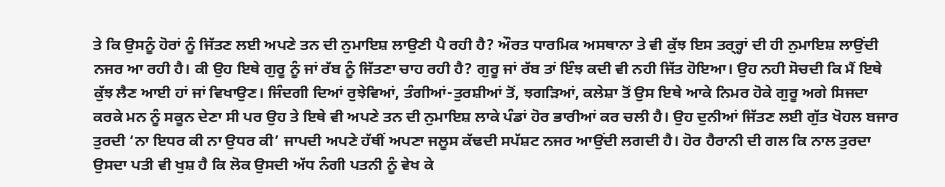ਤੇ ਕਿ ਉਸਨੂੰ ਹੋਰਾਂ ਨੂੰ ਜਿੱਤਣ ਲਈ ਅਪਣੇ ਤਨ ਦੀ ਨੁਮਾਇਸ਼ ਲਾਉਣੀ ਪੈ ਰਹੀ ਹੈ? ਔਰਤ ਧਾਰਮਿਕ ਅਸਥਾਨਾ ਤੇ ਵੀ ਕੁੱਝ ਇਸ ਤਰ੍ਰ੍ਹਾਂ ਦੀ ਹੀ ਨੁਮਾਇਸ਼ ਲਾਉਂਦੀ ਨਜਰ ਆ ਰਹੀ ਹੈ। ਕੀ ਉਹ ਇਥੇ ਗੁਰੂ ਨੂੰ ਜਾਂ ਰੱਬ ਨੂੰ ਜਿੱਤਣਾ ਚਾਹ ਰਹੀ ਹੈ? ਗੁਰੂ ਜਾਂ ਰੱਬ ਤਾਂ ਇੰਝ ਕਦੀ ਵੀ ਨਹੀ ਜਿੱਤ ਹੋਇਆ। ਉਹ ਨਹੀ ਸੋਚਦੀ ਕਿ ਮੈਂ ਇਥੇ ਕੁੱਝ ਲੈਣ ਆਈ ਹਾਂ ਜਾਂ ਵਿਖਾਉਣ। ਜਿੰਦਗੀ ਦਿਆਂ ਰੁਝੇਵਿਆਂ, ਤੰਗੀਆਂ-ਤੁਰਸ਼ੀਆਂ ਤੋਂ, ਝਗੜਿਆਂ, ਕਲੇਸ਼ਾ ਤੋਂ ਉਸ ਇਥੇ ਆਕੇ ਨਿਮਰ ਹੋਕੇ ਗੁਰੂ ਅਗੇ ਸਿਜਦਾ ਕਰਕੇ ਮਨ ਨੂੰ ਸਕੂਨ ਦੇਣਾ ਸੀ ਪਰ ਉਹ ਤੇ ਇਥੇ ਵੀ ਅਪਣੇ ਤਨ ਦੀ ਨੁਮਾਇਸ਼ ਲਾਕੇ ਪੰਡਾਂ ਹੋਰ ਭਾਰੀਆਂ ਕਰ ਚਲੀ ਹੈ। ਉਹ ਦੁਨੀਆਂ ਜਿੱਤਣ ਲਈ ਗੁੱਤ ਖੋਹਲ ਬਜਾਰ ਤੁਰਦੀ ‘ਨਾ ਇਧਰ ਕੀ ਨਾ ਉਧਰ ਕੀ’ ਜਾਪਦੀ ਅਪਣੇ ਹੱਥੀਂ ਅਪਣਾ ਜਲੂਸ ਕੱਢਦੀ ਸਪੱਸ਼ਟ ਨਜਰ ਆਉਂਦੀ ਲਗਦੀ ਹੈ। ਹੋਰ ਹੈਰਾਨੀ ਦੀ ਗਲ ਕਿ ਨਾਲ ਤੁਰਦਾ ਉਸਦਾ ਪਤੀ ਵੀ ਖੁਸ਼ ਹੈ ਕਿ ਲੋਕ ਉਸਦੀ ਅੱਧ ਨੰਗੀ ਪਤਨੀ ਨੂੰ ਵੇਖ ਕੇ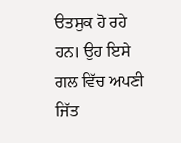ੳਤਸੁਕ ਹੋ ਰਹੇ ਹਨ। ਉਹ ਇਸੇ ਗਲ ਵਿੱਚ ਅਪਣੀ ਜਿੱਤ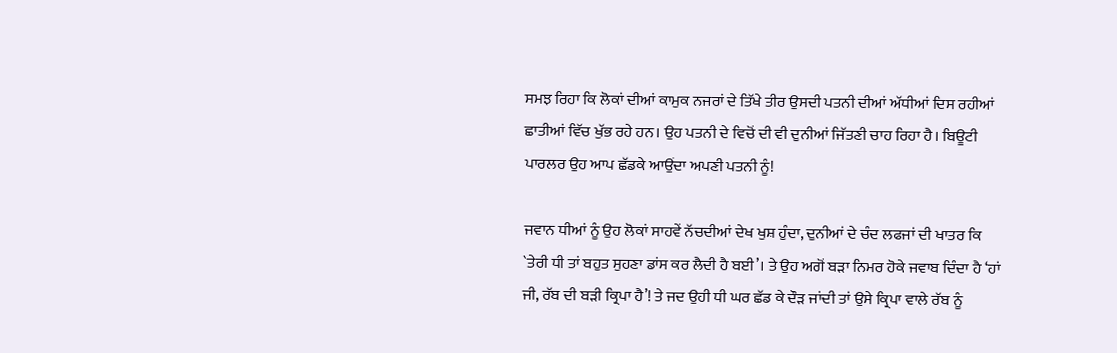ਸਮਝ ਰਿਹਾ ਕਿ ਲੋਕਾਂ ਦੀਆਂ ਕਾਮੁਕ ਨਜਰਾਂ ਦੇ ਤਿੱਖੇ ਤੀਰ ਉਸਦੀ ਪਤਨੀ ਦੀਆਂ ਅੱਧੀਆਂ ਦਿਸ ਰਹੀਆਂ ਛਾਤੀਆਂ ਵਿੱਚ ਖੁੱਭ ਰਹੇ ਹਨ। ਉਹ ਪਤਨੀ ਦੇ ਵਿਚੋਂ ਦੀ ਵੀ ਦੁਨੀਆਂ ਜਿੱਤਣੀ ਚਾਹ ਰਿਹਾ ਹੈ। ਬਿਊਟੀ ਪਾਰਲਰ ਉਹ ਆਪ ਛੱਡਕੇ ਆਉਂਦਾ ਅਪਣੀ ਪਤਨੀ ਨੂੰ!

ਜਵਾਨ ਧੀਆਂ ਨੂੰ ਉਹ ਲੋਕਾਂ ਸਾਹਵੇਂ ਨੱਚਦੀਆਂ ਦੇਖ ਖੁਸ਼ ਹੁੰਦਾ, ਦੁਨੀਆਂ ਦੇ ਚੰਦ ਲਫਜਾਂ ਦੀ ਖਾਤਰ ਕਿ `ਤੇਰੀ ਧੀ ਤਾਂ ਬਹੁਤ ਸੁਹਣਾ ਡਾਂਸ ਕਰ ਲੈਦੀ ਹੈ ਬਈ’। ਤੇ ਉਹ ਅਗੋਂ ਬੜਾ ਨਿਮਰ ਹੋਕੇ ਜਵਾਬ ਦਿੰਦਾ ਹੈ ‘ਹਾਂ ਜੀ, ਰੱਬ ਦੀ ਬੜੀ ਕ੍ਰਿਪਾ ਹੈ’! ਤੇ ਜਦ ਉਹੀ ਧੀ ਘਰ ਛੱਡ ਕੇ ਦੌੜ ਜਾਂਦੀ ਤਾਂ ਉਸੇ ਕ੍ਰਿਪਾ ਵਾਲੇ ਰੱਬ ਨੂੰ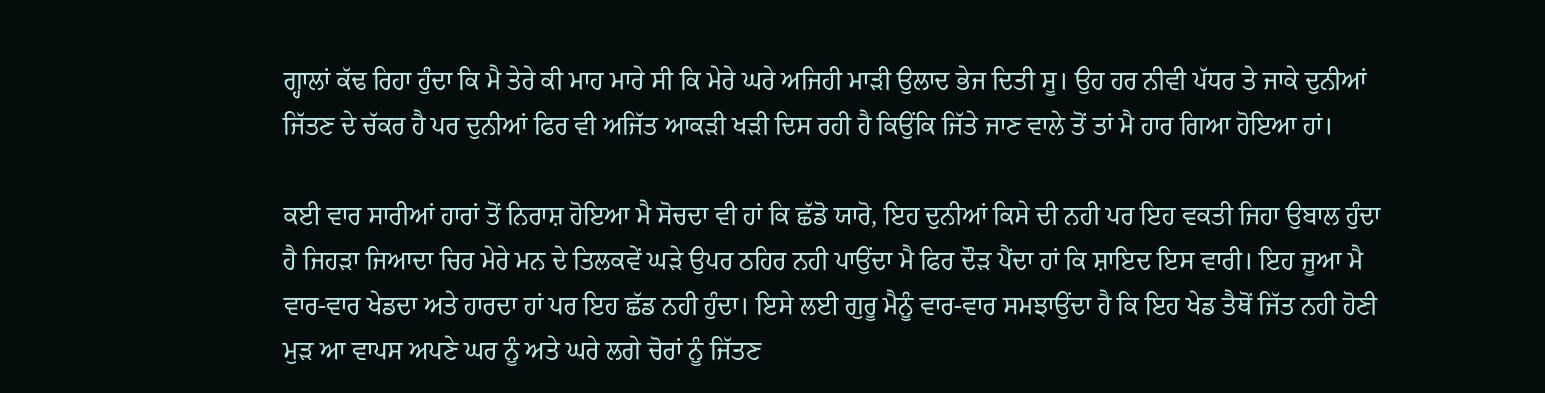ਗ੍ਹਾਲਾਂ ਕੱਢ ਰਿਹਾ ਹੁੰਦਾ ਕਿ ਮੈ ਤੇਰੇ ਕੀ ਮਾਹ ਮਾਰੇ ਸੀ ਕਿ ਮੇਰੇ ਘਰੇ ਅਜਿਹੀ ਮਾੜੀ ਉਲਾਦ ਭੇਜ ਦਿਤੀ ਸੂ। ਉਹ ਹਰ ਨੀਵੀ ਪੱਧਰ ਤੇ ਜਾਕੇ ਦੁਨੀਆਂ ਜਿੱਤਣ ਦੇ ਚੱਕਰ ਹੈ ਪਰ ਦੁਨੀਆਂ ਫਿਰ ਵੀ ਅਜਿੱਤ ਆਕੜੀ ਖੜੀ ਦਿਸ ਰਹੀ ਹੈ ਕਿਉਂਕਿ ਜਿੱਤੇ ਜਾਣ ਵਾਲੇ ਤੋਂ ਤਾਂ ਮੈ ਹਾਰ ਗਿਆ ਹੋਇਆ ਹਾਂ।

ਕਈ ਵਾਰ ਸਾਰੀਆਂ ਹਾਰਾਂ ਤੋਂ ਨਿਰਾਸ਼ ਹੋਇਆ ਮੈ ਸੋਚਦਾ ਵੀ ਹਾਂ ਕਿ ਛੱਡੋ ਯਾਰੋ, ਇਹ ਦੁਨੀਆਂ ਕਿਸੇ ਦੀ ਨਹੀ ਪਰ ਇਹ ਵਕਤੀ ਜਿਹਾ ਉਬਾਲ ਹੁੰਦਾ ਹੈ ਜਿਹੜਾ ਜਿਆਦਾ ਚਿਰ ਮੇਰੇ ਮਨ ਦੇ ਤਿਲਕਵੇਂ ਘੜੇ ਉਪਰ ਠਹਿਰ ਨਹੀ ਪਾਉਂਦਾ ਮੈ ਫਿਰ ਦੌੜ ਪੈਂਦਾ ਹਾਂ ਕਿ ਸ਼ਾਇਦ ਇਸ ਵਾਰੀ। ਇਹ ਜੂਆ ਮੈ ਵਾਰ-ਵਾਰ ਖੇਡਦਾ ਅਤੇ ਹਾਰਦਾ ਹਾਂ ਪਰ ਇਹ ਛੱਡ ਨਹੀ ਹੁੰਦਾ। ਇਸੇ ਲਈ ਗੁਰੂ ਮੈਨੂੰ ਵਾਰ-ਵਾਰ ਸਮਝਾਉਂਦਾ ਹੈ ਕਿ ਇਹ ਖੇਡ ਤੈਥੋਂ ਜਿੱਤ ਨਹੀ ਹੋਣੀ ਮੁੜ ਆ ਵਾਪਸ ਅਪਣੇ ਘਰ ਨੂੰ ਅਤੇ ਘਰੇ ਲਗੇ ਚੋਰਾਂ ਨੂੰ ਜਿੱਤਣ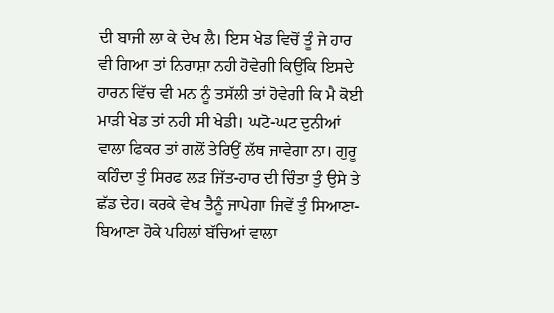ਦੀ ਬਾਜੀ ਲਾ ਕੇ ਦੇਖ ਲੈ। ਇਸ ਖੇਡ ਵਿਚੋਂ ਤੂੰ ਜੇ ਹਾਰ ਵੀ ਗਿਆ ਤਾਂ ਨਿਰਾਸ਼ਾ ਨਹੀ ਹੋਵੇਗੀ ਕਿਉਂਕਿ ਇਸਦੇ ਹਾਰਨ ਵਿੱਚ ਵੀ ਮਨ ਨੂੰ ਤਸੱਲੀ ਤਾਂ ਹੋਵੇਗੀ ਕਿ ਮੈ ਕੋਈ ਮਾੜੀ ਖੇਡ ਤਾਂ ਨਹੀ ਸੀ ਖੇਡੀ। ਘਟੋ-ਘਟ ਦੁਨੀਆਂ ਵਾਲਾ ਫਿਕਰ ਤਾਂ ਗਲੋਂ ਤੇਰਿਉਂ ਲੱਥ ਜਾਵੇਗਾ ਨਾ। ਗੁਰੂ ਕਹਿੰਦਾ ਤੁੰ ਸਿਰਫ ਲੜ ਜਿੱਤ-ਹਾਰ ਦੀ ਚਿੰਤਾ ਤੁੰ ਉਸੇ ਤੇ ਛੱਡ ਦੇਹ। ਕਰਕੇ ਵੇਖ ਤੈਨੂੰ ਜਾਪੇਗਾ ਜਿਵੇਂ ਤੁੰ ਸਿਆਣਾ-ਬਿਆਣਾ ਹੋਕੇ ਪਹਿਲਾਂ ਬੱਚਿਆਂ ਵਾਲਾ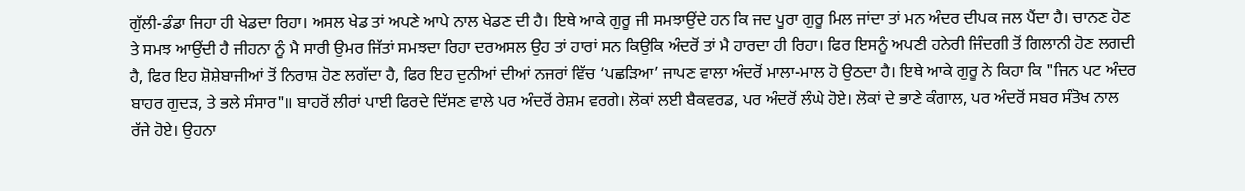ਗੁੱਲੀ-ਡੰਡਾ ਜਿਹਾ ਹੀ ਖੇਡਦਾ ਰਿਹਾ। ਅਸਲ ਖੇਡ ਤਾਂ ਅਪਣੇ ਆਪੇ ਨਾਲ ਖੇਡਣ ਦੀ ਹੈ। ਇਥੇ ਆਕੇ ਗੁਰੂ ਜੀ ਸਮਝਾਉਂਦੇ ਹਨ ਕਿ ਜਦ ਪੂਰਾ ਗੁਰੂ ਮਿਲ ਜਾਂਦਾ ਤਾਂ ਮਨ ਅੰਦਰ ਦੀਪਕ ਜਲ ਪੈਂਦਾ ਹੈ। ਚਾਨਣ ਹੋਣ ਤੇ ਸਮਝ ਆਉਂਦੀ ਹੈ ਜੀਹਨਾ ਨੂੰ ਮੈ ਸਾਰੀ ਉਮਰ ਜਿੱਤਾਂ ਸਮਝਦਾ ਰਿਹਾ ਦਰਅਸਲ ਉਹ ਤਾਂ ਹਾਰਾਂ ਸਨ ਕਿਉਕਿ ਅੰਦਰੋਂ ਤਾਂ ਮੈ ਹਾਰਦਾ ਹੀ ਰਿਹਾ। ਫਿਰ ਇਸਨੂੰ ਅਪਣੀ ਹਨੇਰੀ ਜਿੰਦਗੀ ਤੋਂ ਗਿਲਾਨੀ ਹੋਣ ਲਗਦੀ ਹੈ, ਫਿਰ ਇਹ ਸ਼ੋਸ਼ੇਬਾਜੀਆਂ ਤੋਂ ਨਿਰਾਸ਼ ਹੋਣ ਲਗੱਦਾ ਹੈ, ਫਿਰ ਇਹ ਦੁਨੀਆਂ ਦੀਆਂ ਨਜਰਾਂ ਵਿੱਚ ‘ਪਛੜਿਆ’ ਜਾਪਣ ਵਾਲਾ ਅੰਦਰੋਂ ਮਾਲਾ-ਮਾਲ ਹੋ ਉਠਦਾ ਹੈ। ਇਥੇ ਆਕੇ ਗੁਰੂ ਨੇ ਕਿਹਾ ਕਿ "ਜਿਨ ਪਟ ਅੰਦਰ ਬਾਹਰ ਗੁਦੜ, ਤੇ ਭਲੇ ਸੰਸਾਰ"॥ ਬਾਹਰੋਂ ਲੀਰਾਂ ਪਾਈ ਫਿਰਦੇ ਦਿੱਸਣ ਵਾਲੇ ਪਰ ਅੰਦਰੋਂ ਰੇਸ਼ਮ ਵਰਗੇ। ਲੋਕਾਂ ਲਈ ਬੈਕਵਰਡ, ਪਰ ਅੰਦਰੋਂ ਲੰਘੇ ਹੋਏ। ਲੋਕਾਂ ਦੇ ਭਾਣੇ ਕੰਗਾਲ, ਪਰ ਅੰਦਰੋਂ ਸਬਰ ਸੰਤੋਖ ਨਾਲ ਰੱਜੇ ਹੋਏ। ਉਹਨਾ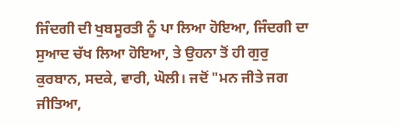ਜਿੰਦਗੀ ਦੀ ਖੁਬਸੂਰਤੀ ਨੂੰ ਪਾ ਲਿਆ ਹੋਇਆ, ਜਿੰਦਗੀ ਦਾ ਸੁਆਦ ਚੱਖ ਲਿਆ ਹੋਇਆ, ਤੇ ਉਹਨਾ ਤੋਂ ਹੀ ਗੁਰੁ ਕੁਰਬਾਨ, ਸਦਕੇ, ਵਾਰੀ, ਘੋਲੀ। ਜਦੋਂ "ਮਨ ਜੀਤੇ ਜਗ ਜੀਤਿਆ,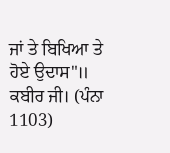ਜਾਂ ਤੇ ਬਿਖਿਆ ਤੇ ਹੋਏ ਉਦਾਸ"॥ ਕਬੀਰ ਜੀ। (ਪੰਨਾ 1103)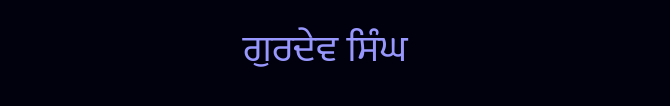ਗੁਰਦੇਵ ਸਿੰਘ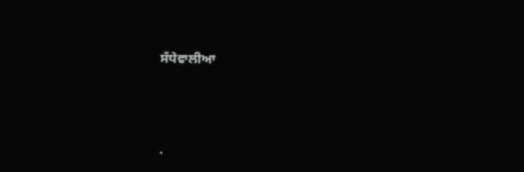ਸੱਧੇਵਾਲੀਆ




.